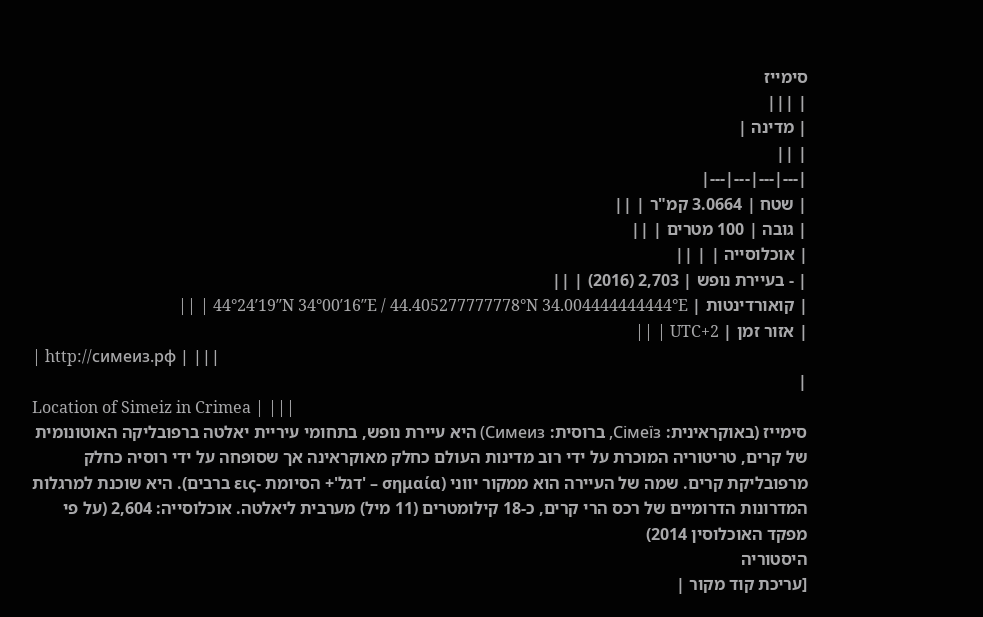סימייז
| |||
| מדינה |
| ||
|---|---|---|---|
| שטח | 3.0664 קמ"ר | ||
| גובה | 100 מטרים | ||
| אוכלוסייה | | ||
| ‑ בעיירת נופש | 2,703 (2016) | ||
| קואורדינטות | 44°24′19″N 34°00′16″E / 44.405277777778°N 34.004444444444°E | ||
| אזור זמן | UTC+2 | ||
| http://симеиз.рф | |||
|
Location of Simeiz in Crimea | |||
סימייז (באוקראינית: Сімеїз, ברוסית: Симеиз) היא עיירת נופש, בתחומי עיריית יאלטה ברפובליקה האוטונומית של קרים, טריטוריה המוכרת על ידי רוב מדינות העולם כחלק מאוקראינה אך שסופחה על ידי רוסיה כחלק מרפובליקת קרים. שמה של העיירה הוא ממקור יווני (σημαία – 'דגל'+ הסיומת -εις ברבים). היא שוכנת למרגלות המדרונות הדרומיים של רכס הרי קרים, כ-18 קילומטרים (11 מיל) מערבית ליאלטה. אוכלוסייה: 2,604 (על פי מפקד האוכלוסין 2014)
היסטוריה
[עריכת קוד מקור |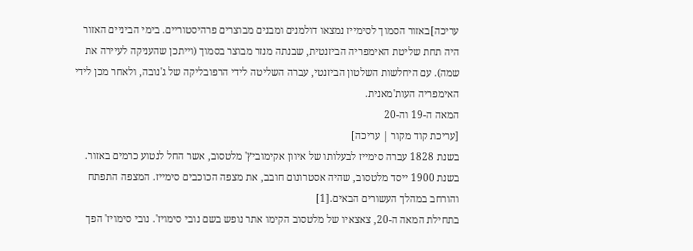עריכה]באזור הסמוך לסימייז נמצאו דולמנים ומבנים מבוצרים פרהיסטוריים. בימי הביניים האזור היה תחת שליטת האימפריה הביזנטית, שבנתה מנזר מבוצר בסמוך (וייתכן שהעניקה לעיירה את שמה). עם היחלשות השלטון הביזנטי, עברה השליטה לידי הרפובליקה של ג'נובה, ולאחר מכן לידי האימפריה העות'מאנית.
המאה ה-19 וה-20
[עריכת קוד מקור | עריכה]
בשנת 1828 עברה סימייז לבעלותו של איוון אקימוביץ' מלטסוב, אשר החל לנטוע כרמים באזור. בשנת 1900 ייסד מלטסוב, שהיה אסטרונום חובב, את מצפה הכוכבים סימייז. המצפה התפתח והורחב במהלך העשורים הבאים.[1]
בתחילת המאה ה-20, צאצאיו של מלטסוב הקימו אתר נופש בשם נובי סימויז'. נובי סימויז' הפך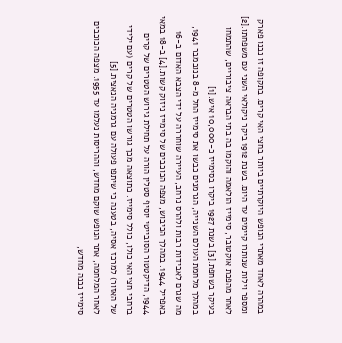במהרה לאחד מאתרי הנופש היוקרתיים ביותר בחצי האי קרים. בתקופה זו נבנו פארק ומספר וילות שנותרו קיימים עד היום. בשנת 1912 ביקר ניקולאי השני עם משפחתו.[2] לאחר מהפכת אוקטובר, סימייז הולאמה והוקמו בה בתי הבראה ציבוריים, שהתמחו בעיקר בשחפת.[3] בשנת 1927 ביקרו בסימייז כ-10,000 איש.[1]
במהלך מלחמת העולם השנייה, הגרמנים כבשו את סימייז החל מ-8 בנובמבר 1941, מה שגרם לאבידות רבות ולהרס נרחב, העיירה שוחררה על ידי הצבא האדום ב-16 באפריל 1944. במהלך הכיבוש, מצפה הכוכבים של סימייז ניזוק קשות.[4] ב-18 במאי 1944, הדיקטטור הסובייטי יוסיף סטלין הורה על תחילת גירוש הטטרים של קרים ברחבי חצי האי כולו, כולל סימייז. כתוצאה מכך גורשו הטטרים של קרים (עם ילידי של האזור) למרכז אסיה, בטענה כי שיתפו פעולה עם גרמניה הנאצית.[5]
לאחר המלחמה, אתר הנופש שוקם מחדש, וההריסות נעלמו עד 1955. מצפה הכוכבים סימייז נבנה מחדש,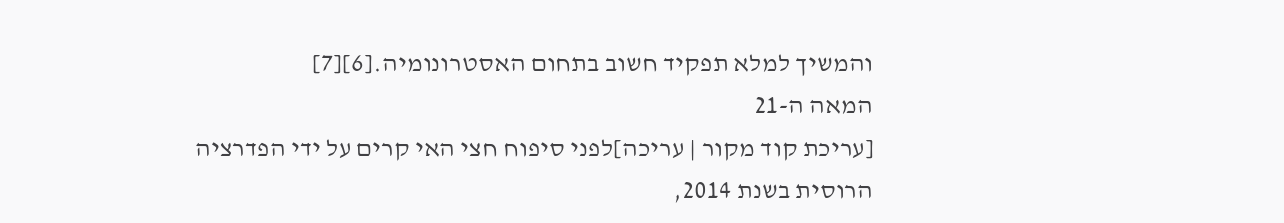והמשיך למלא תפקיד חשוב בתחום האסטרונומיה.[6][7]
המאה ה-21
[עריכת קוד מקור | עריכה]לפני סיפוח חצי האי קרים על ידי הפדרציה הרוסית בשנת 2014,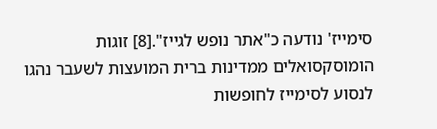סימייז' נודעה כ"אתר נופש לגייז".[8] זוגות הומוסקסואלים ממדינות ברית המועצות לשעבר נהגו לנסוע לסימייז לחופשות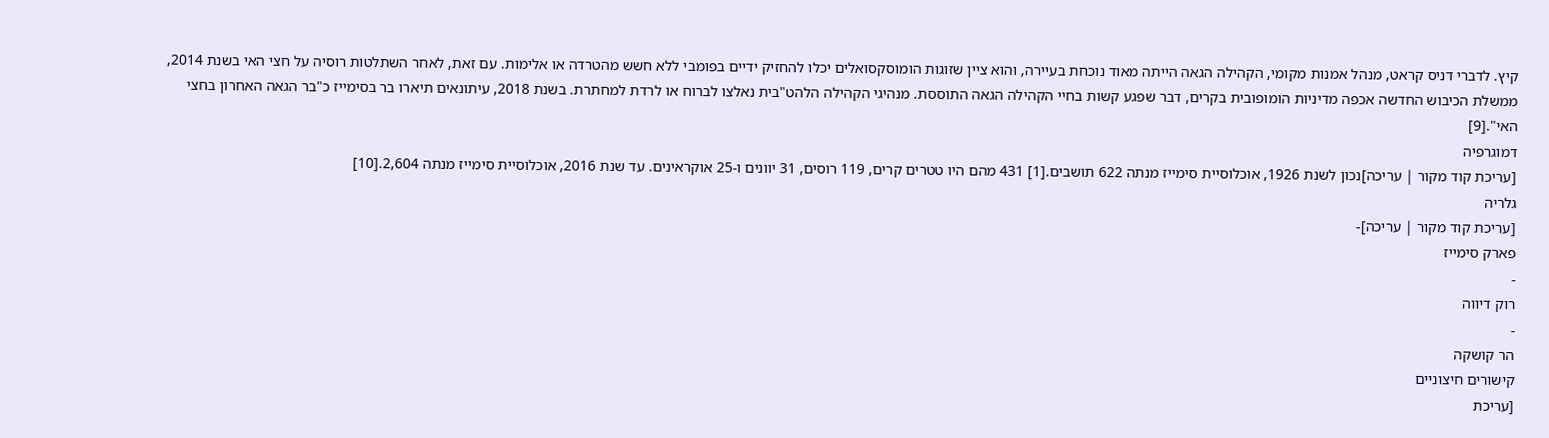קיץ. לדברי דניס קראט, מנהל אמנות מקומי, הקהילה הגאה הייתה מאוד נוכחת בעיירה, והוא ציין שזוגות הומוסקסואלים יכלו להחזיק ידיים בפומבי ללא חשש מהטרדה או אלימות. עם זאת, לאחר השתלטות רוסיה על חצי האי בשנת 2014, ממשלת הכיבוש החדשה אכפה מדיניות הומופובית בקרים, דבר שפגע קשות בחיי הקהילה הגאה התוססת. מנהיגי הקהילה הלהט"בית נאלצו לברוח או לרדת למחתרת. בשנת 2018, עיתונאים תיארו בר בסימייז כ"בר הגאה האחרון בחצי האי".[9]
דמוגרפיה
[עריכת קוד מקור | עריכה]נכון לשנת 1926, אוכלוסיית סימייז מנתה 622 תושבים.[1] 431 מהם היו טטרים קרים, 119 רוסים, 31 יוונים ו-25 אוקראינים. עד שנת 2016, אוכלוסיית סימייז מנתה 2,604.[10]
גלריה
[עריכת קוד מקור | עריכה]-
פארק סימייז
-
רוק דיווה
-
הר קושקה
קישורים חיצוניים
[עריכת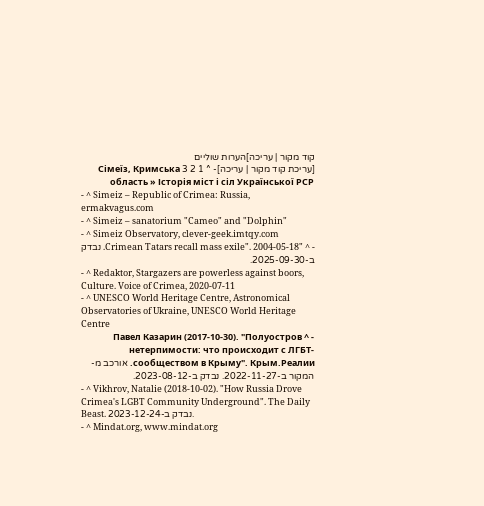קוד מקור | עריכה]הערות שוליים
[עריכת קוד מקור | עריכה]- ^ 1 2 3 Сімеїз, Кримська область » Історія міст і сіл Української РСР
- ^ Simeiz – Republic of Crimea: Russia, ermakvagus.com
- ^ Simeiz – sanatorium "Cameo" and "Dolphin"
- ^ Simeiz Observatory, clever-geek.imtqy.com
- ^ "Crimean Tatars recall mass exile". 2004-05-18. נבדק ב-2025-09-30.
- ^ Redaktor, Stargazers are powerless against boors, Culture. Voice of Crimea, 2020-07-11
- ^ UNESCO World Heritage Centre, Astronomical Observatories of Ukraine, UNESCO World Heritage Centre
- ^ Павел Казарин (2017-10-30). "Полуостров нетерпимости: что происходит с ЛГБТ-сообществом в Крыму". Крым.Реалии. אורכב מ-המקור ב-2022-11-27. נבדק ב-2023-08-12.
- ^ Vikhrov, Natalie (2018-10-02). "How Russia Drove Crimea's LGBT Community Underground". The Daily Beast. נבדק ב-2023-12-24.
- ^ Mindat.org, www.mindat.org